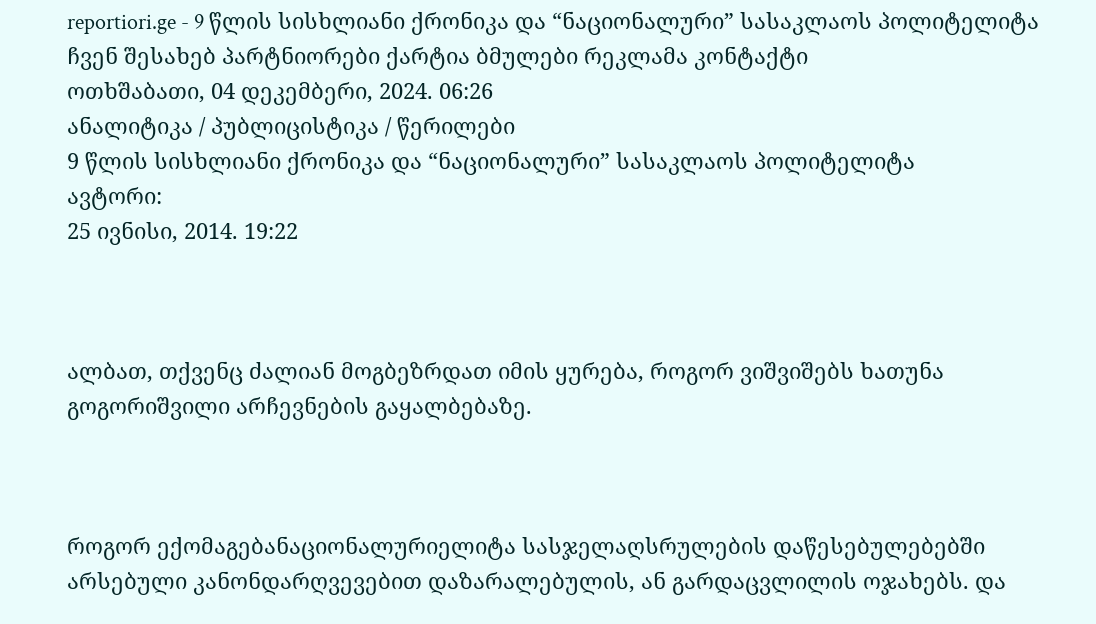reportiori.ge - 9 წლის სისხლიანი ქრონიკა და “ნაციონალური” სასაკლაოს პოლიტელიტა
ჩვენ შესახებ პარტნიორები ქარტია ბმულები რეკლამა კონტაქტი
ოთხშაბათი, 04 დეკემბერი, 2024. 06:26
ანალიტიკა / პუბლიცისტიკა / წერილები
9 წლის სისხლიანი ქრონიკა და “ნაციონალური” სასაკლაოს პოლიტელიტა
ავტორი:
25 ივნისი, 2014. 19:22



ალბათ, თქვენც ძალიან მოგბეზრდათ იმის ყურება, როგორ ვიშვიშებს ხათუნა გოგორიშვილი არჩევნების გაყალბებაზე.



როგორ ექომაგებანაციონალურიელიტა სასჯელაღსრულების დაწესებულებებში არსებული კანონდარღვევებით დაზარალებულის, ან გარდაცვლილის ოჯახებს. და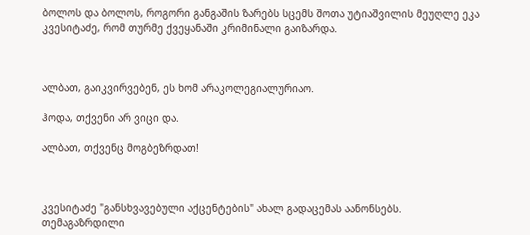ბოლოს და ბოლოს, როგორი განგაშის ზარებს სცემს შოთა უტიაშვილის მეუღლე ეკა კვესიტაძე, რომ თურმე ქვეყანაში კრიმინალი გაიზარდა.



ალბათ, გაიკვირვებენ, ეს ხომ არაკოლეგიალურიაო.

ჰოდა, თქვენი არ ვიცი და.

ალბათ, თქვენც მოგბეზრდათ!



კვესიტაძე "განსხვავებული აქცენტების" ახალ გადაცემას აანონსებს. თემაგაზრდილი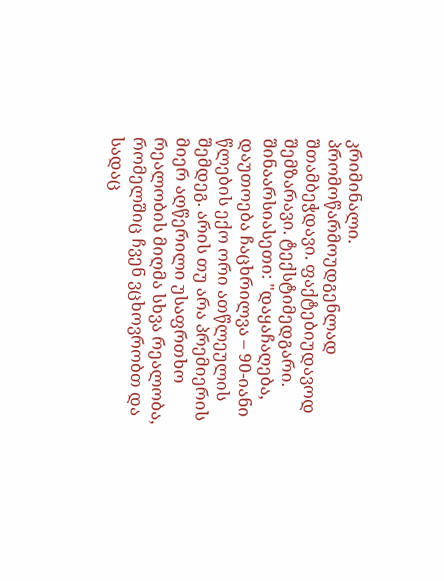კრიმინალი. პრომოწარმოუდგენლად შთამბეჭდავი. ფაქტებიუდავოდ შემზარავი. ტექსტიმედგარი. შინაარსიასეთი: "დაყაჩაღება, დაუთოება ჩაცხრილვა – 90-იანი წლების ექო ორი ათწლეულის შემდეგ. არის თუ არა პრემიერის მიერ აღწერილი უსაფრთხო რეალობის მიღმა სხვა რეალობა, რომელშიც ჩვენ ვცხოვრობთ და სადაც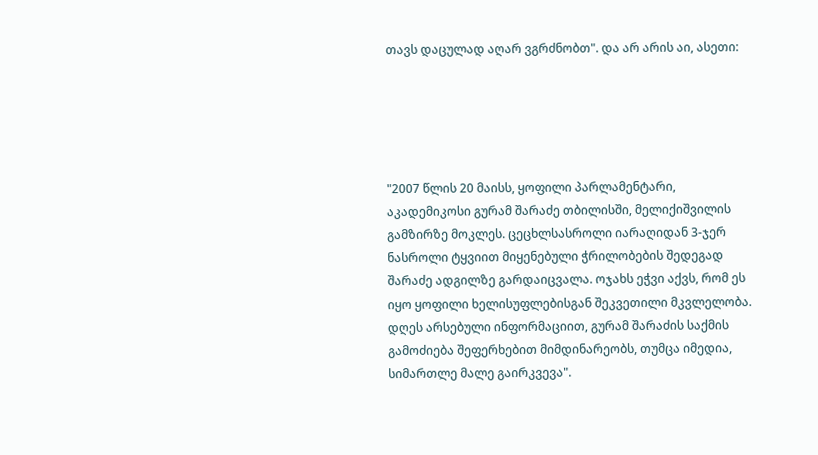თავს დაცულად აღარ ვგრძნობთ". და არ არის აი, ასეთი:





"2007 წლის 20 მაისს, ყოფილი პარლამენტარი, აკადემიკოსი გურამ შარაძე თბილისში, მელიქიშვილის გამზირზე მოკლეს. ცეცხლსასროლი იარაღიდან 3-ჯერ ნასროლი ტყვიით მიყენებული ჭრილობების შედეგად შარაძე ადგილზე გარდაიცვალა. ოჯახს ეჭვი აქვს, რომ ეს იყო ყოფილი ხელისუფლებისგან შეკვეთილი მკვლელობა. დღეს არსებული ინფორმაციით, გურამ შარაძის საქმის გამოძიება შეფერხებით მიმდინარეობს, თუმცა იმედია, სიმართლე მალე გაირკვევა".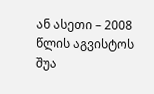ან ასეთი – 2008 წლის აგვისტოს შუა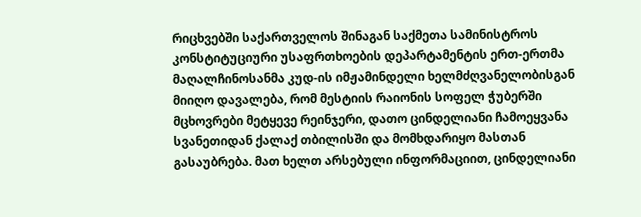რიცხვებში საქართველოს შინაგან საქმეთა სამინისტროს კონსტიტუციური უსაფრთხოების დეპარტამენტის ერთ-ერთმა მაღალჩინოსანმა კუდ-ის იმჟამინდელი ხელმძღვანელობისგან მიიღო დავალება, რომ მესტიის რაიონის სოფელ ჭუბერში მცხოვრები მეტყევე რეინჯერი, დათო ცინდელიანი ჩამოეყვანა სვანეთიდან ქალაქ თბილისში და მომხდარიყო მასთან გასაუბრება. მათ ხელთ არსებული ინფორმაციით, ცინდელიანი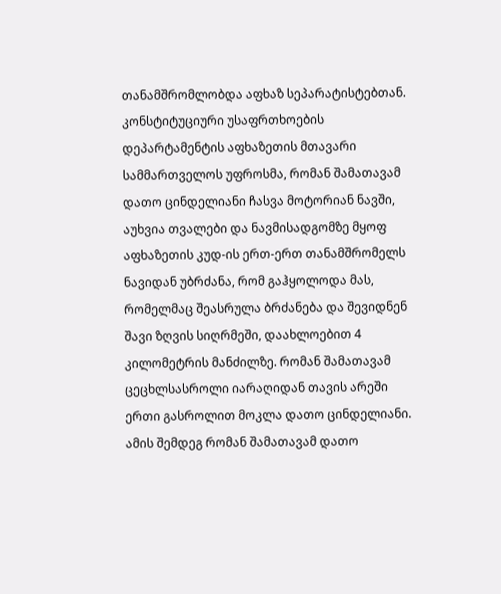თანამშრომლობდა აფხაზ სეპარატისტებთან. კონსტიტუციური უსაფრთხოების დეპარტამენტის აფხაზეთის მთავარი სამმართველოს უფროსმა, რომან შამათავამ დათო ცინდელიანი ჩასვა მოტორიან ნავში, აუხვია თვალები და ნავმისადგომზე მყოფ აფხაზეთის კუდ-ის ერთ-ერთ თანამშრომელს ნავიდან უბრძანა, რომ გაჰყოლოდა მას, რომელმაც შეასრულა ბრძანება და შევიდნენ შავი ზღვის სიღრმეში, დაახლოებით 4 კილომეტრის მანძილზე. რომან შამათავამ ცეცხლსასროლი იარაღიდან თავის არეში ერთი გასროლით მოკლა დათო ცინდელიანი. ამის შემდეგ რომან შამათავამ დათო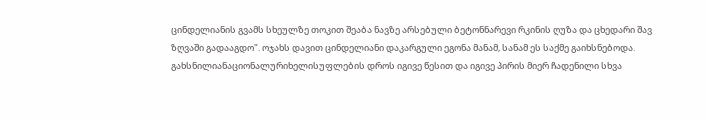ცინდელიანის გვამს სხეულზე თოკით შეაბა ნავზე არსებული ბეტონნარევი რკინის ღუზა და ცხედარი შავ ზღვაში გადააგდო". ოჯახს დავით ცინდელიანი დაკარგული ეგონა მანამ, სანამ ეს საქმე გაიხსნებოდა. გახსნილიანაციონალურიხელისუფლების დროს იგივე წესით და იგივე პირის მიერ ჩადენილი სხვა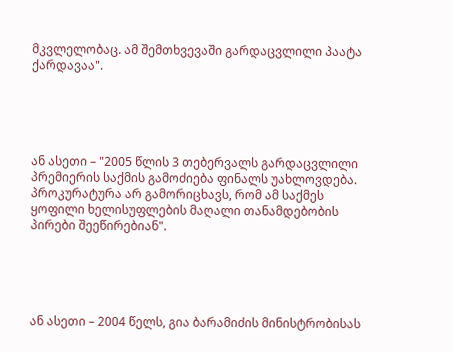მკვლელობაც. ამ შემთხვევაში გარდაცვლილი პაატა ქარდავაა".





ან ასეთი – "2005 წლის 3 თებერვალს გარდაცვლილი პრემიერის საქმის გამოძიება ფინალს უახლოვდება. პროკურატურა არ გამორიცხავს, რომ ამ საქმეს ყოფილი ხელისუფლების მაღალი თანამდებობის პირები შეეწირებიან".





ან ასეთი – 2004 წელს, გია ბარამიძის მინისტრობისას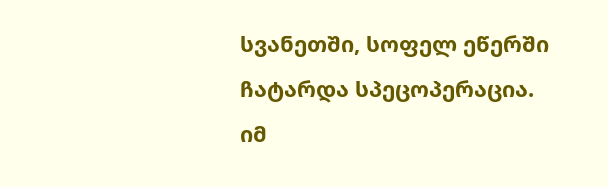სვანეთში, სოფელ ეწერში ჩატარდა სპეცოპერაცია. იმ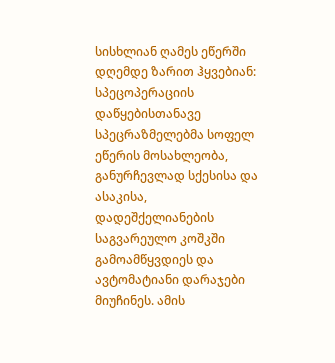სისხლიან ღამეს ეწერში დღემდე ზარით ჰყვებიან: სპეცოპერაციის დაწყებისთანავე სპეცრაზმელებმა სოფელ ეწერის მოსახლეობა, განურჩევლად სქესისა და ასაკისა, დადეშქელიანების საგვარეულო კოშკში გამოამწყვდიეს და ავტომატიანი დარაჯები მიუჩინეს. ამის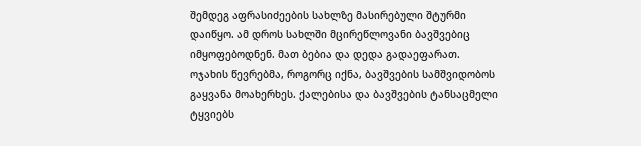შემდეგ აფრასიძეების სახლზე მასირებული შტურმი დაიწყო. ამ დროს სახლში მცირეწლოვანი ბავშვებიც იმყოფებოდნენ. მათ ბებია და დედა გადაეფარათ. ოჯახის წევრებმა, როგორც იქნა, ბავშვების სამშვიდობოს გაყვანა მოახერხეს. ქალებისა და ბავშვების ტანსაცმელი ტყვიებს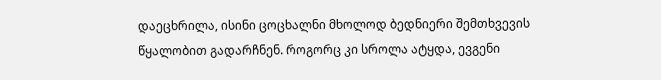დაეცხრილა, ისინი ცოცხალნი მხოლოდ ბედნიერი შემთხვევის წყალობით გადარჩნენ. როგორც კი სროლა ატყდა, ევგენი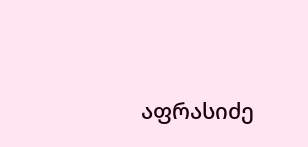აფრასიძე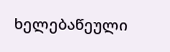ხელებაწეული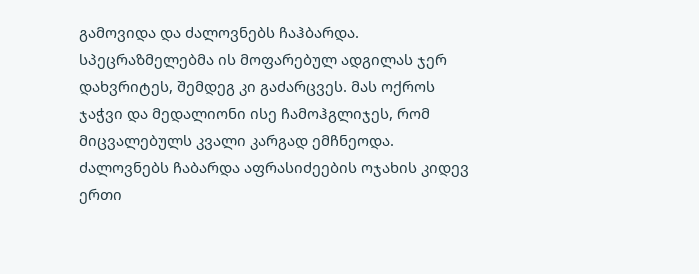გამოვიდა და ძალოვნებს ჩაჰბარდა. სპეცრაზმელებმა ის მოფარებულ ადგილას ჯერ დახვრიტეს, შემდეგ კი გაძარცვეს. მას ოქროს ჯაჭვი და მედალიონი ისე ჩამოჰგლიჯეს, რომ მიცვალებულს კვალი კარგად ემჩნეოდა. ძალოვნებს ჩაბარდა აფრასიძეების ოჯახის კიდევ ერთი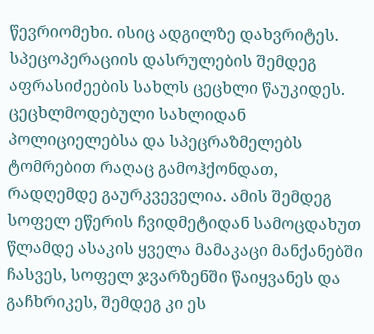წევრიომეხი. ისიც ადგილზე დახვრიტეს. სპეცოპერაციის დასრულების შემდეგ აფრასიძეების სახლს ცეცხლი წაუკიდეს. ცეცხლმოდებული სახლიდან პოლიციელებსა და სპეცრაზმელებს ტომრებით რაღაც გამოჰქონდათ, რადღემდე გაურკვეველია. ამის შემდეგ სოფელ ეწერის ჩვიდმეტიდან სამოცდახუთ წლამდე ასაკის ყველა მამაკაცი მანქანებში ჩასვეს, სოფელ ჯვარზენში წაიყვანეს და გაჩხრიკეს, შემდეგ კი ეს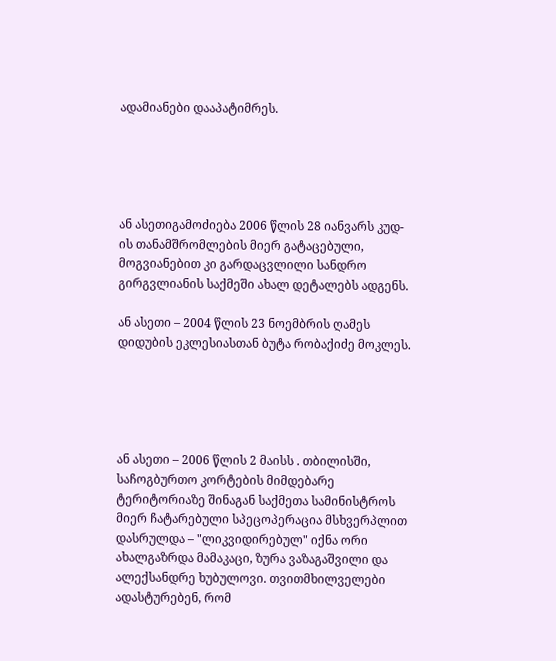ადამიანები დააპატიმრეს.





ან ასეთიგამოძიება 2006 წლის 28 იანვარს კუდ-ის თანამშრომლების მიერ გატაცებული, მოგვიანებით კი გარდაცვლილი სანდრო გირგვლიანის საქმეში ახალ დეტალებს ადგენს.

ან ასეთი – 2004 წლის 23 ნოემბრის ღამეს დიდუბის ეკლესიასთან ბუტა რობაქიძე მოკლეს.





ან ასეთი – 2006 წლის 2 მაისს . თბილისში, საჩოგბურთო კორტების მიმდებარე ტერიტორიაზე შინაგან საქმეთა სამინისტროს მიერ ჩატარებული სპეცოპერაცია მსხვერპლით დასრულდა – "ლიკვიდირებულ" იქნა ორი ახალგაზრდა მამაკაცი, ზურა ვაზაგაშვილი და ალექსანდრე ხუბულოვი. თვითმხილველები ადასტურებენ, რომ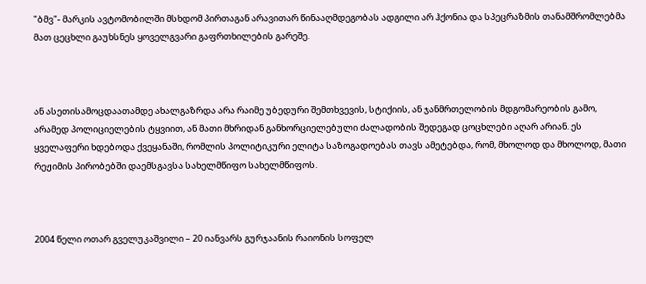"ბმვ"- მარკის ავტომობილში მსხდომ პირთაგან არავითარ წინააღმდეგობას ადგილი არ ჰქონია და სპეცრაზმის თანამშრომლებმა მათ ცეცხლი გაუხსნეს ყოველგვარი გაფრთხილების გარეშე.



ან ასეთისამოცდაათამდე ახალგაზრდა არა რაიმე უბედური შემთხვევის, სტიქიის, ან ჯანმრთელობის მდგომარეობის გამო, არამედ პოლიციელების ტყვიით, ან მათი მხრიდან განხორციელებული ძალადობის შედეგად ცოცხლები აღარ არიან. ეს ყველაფერი ხდებოდა ქვეყანაში, რომლის პოლიტიკური ელიტა საზოგადოებას თავს ამეტებდა, რომ, მხოლოდ და მხოლოდ, მათი რეჟიმის პირობებში დაემსგავსა სახელმწიფო სახელმწიფოს.



2004 წელი ოთარ გველუკაშვილი – 20 იანვარს გურჯაანის რაიონის სოფელ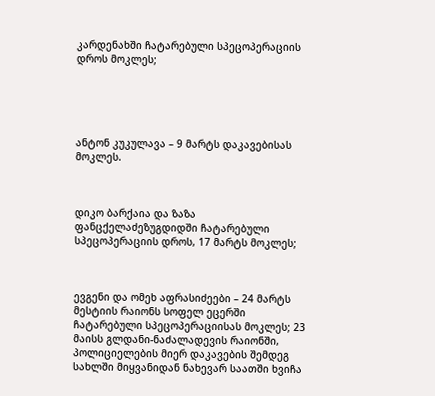კარდენახში ჩატარებული სპეცოპერაციის დროს მოკლეს;





ანტონ კუკულავა – 9 მარტს დაკავებისას მოკლეს.



დიკო ბარქაია და ზაზა ფანცქელაძეზუგდიდში ჩატარებული სპეცოპერაციის დროს, 17 მარტს მოკლეს;



ევგენი და ომეხ აფრასიძეები – 24 მარტს მესტიის რაიონს სოფელ ეცერში ჩატარებული სპეცოპერაციისას მოკლეს; 23 მაისს გლდანი-ნაძალადევის რაიონში, პოლიციელების მიერ დაკავების შემდეგ სახლში მიყვანიდან ნახევარ საათში ხვიჩა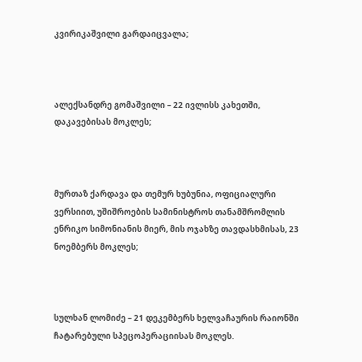კვირიკაშვილი გარდაიცვალა;



ალექსანდრე გომაშვილი – 22 ივლისს კახეთში, დაკავებისას მოკლეს;



მურთაზ ქარდავა და თემურ ხუბუნია, ოფიციალური ვერსიით, უშიშროების სამინისტროს თანამშრომლის ენრიკო სიმონიანის მიერ, მის ოჯახზე თავდასხმისას, 23 ნოემბერს მოკლეს;



სულხან ლომიძე – 21 დეკემბერს ხელვაჩაურის რაიონში ჩატარებული სპეცოპერაციისას მოკლეს.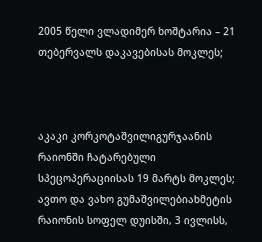2005 წელი ვლადიმერ ხოშტარია – 21 თებერვალს დაკავებისას მოკლეს;



აკაკი კორკოტაშვილიგურჯაანის რაიონში ჩატარებული სპეცოპერაციისას 19 მარტს მოკლეს; ავთო და ვახო გუმაშვილებიახმეტის რაიონის სოფელ დუისში, 3 ივლისს,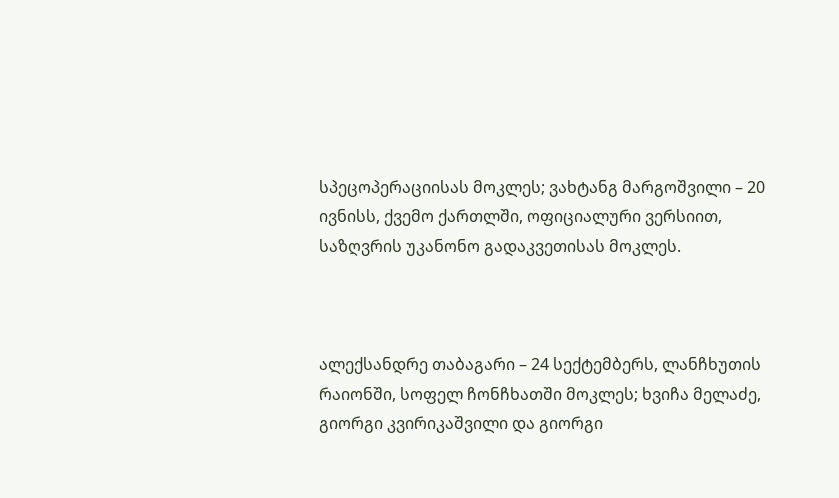სპეცოპერაციისას მოკლეს; ვახტანგ მარგოშვილი – 20 ივნისს, ქვემო ქართლში, ოფიციალური ვერსიით, საზღვრის უკანონო გადაკვეთისას მოკლეს.



ალექსანდრე თაბაგარი – 24 სექტემბერს, ლანჩხუთის რაიონში, სოფელ ჩონჩხათში მოკლეს; ხვიჩა მელაძე, გიორგი კვირიკაშვილი და გიორგი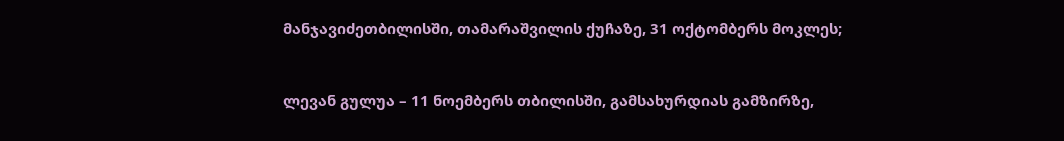მანჯავიძეთბილისში, თამარაშვილის ქუჩაზე, 31 ოქტომბერს მოკლეს;



ლევან გულუა – 11 ნოემბერს თბილისში, გამსახურდიას გამზირზე,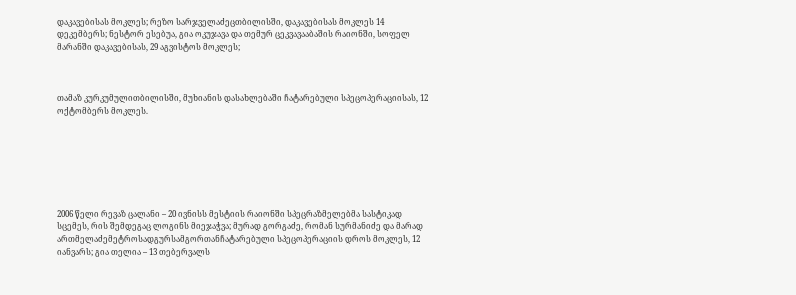დაკავებისას მოკლეს; რეზო სარჯველაძეცთბილისში, დაკავებისას მოკლეს 14 დეკემბერს; ნესტორ ესებუა, გია ოკუჯავა და თემურ ცეკვავააბაშის რაიონში, სოფელ მარანში დაკავებისას, 29 აგვისტოს მოკლეს;



თამაზ კურკუმულითბილისში, მუხიანის დასახლებაში ჩატარებული სპეცოპერაციისას, 12 ოქტომბერს მოკლეს.







2006 წელი რევაზ ცალანი – 20 ივნისს მესტიის რაიონში სპეცრაზმელებმა სასტიკად სცემეს, რის შემდეგაც ლოგინს მიეჯაჭვა; მურად გორგაძე, რომან სურმანიძე და მარად ართმელაძემეტროსადგურსამგორთანჩატარებული სპეცოპერაციის დროს მოკლეს, 12 იანვარს; გია თელია – 13 თებერვალს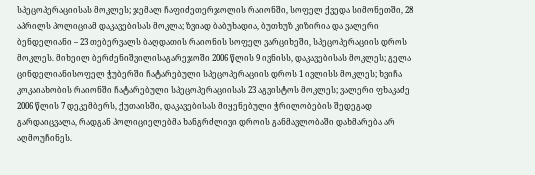სპეცოპერაციისას მოკლეს; ჯემალ ჩაფიძეთერჯოლის რაიონში, სოფელ ქვედა სიმონეთში, 28 აპრილს პოლიციამ დაკავებისას მოკლა; ზვიად ბაბუხადია, ბუთხუზ კიზირია და ვალერი ბენდელიანი – 23 თებერვალს ბაღდათის რაიონის სოფელ ვარციხეში, სპეცოპერაციის დროს მოკლეს. მიხეილ ბერძენიშვილისაგარეჯოში 2006 წლის 9 ივნისს, დაკავებისას მოკლეს; გელა ცინდელიანისოფელ ჭუბერში ჩატარებული სპეცოპერაციის დროს 1 ივლისს მოკლეს; ხვიჩა კოკაიახობის რაიონში ჩატარებული სპეცოპერაციისას 23 აგვისტოს მოკლეს; ვალერი ფხაკაძე 2006 წლის 7 დეკემბერს, ქუთაისში, დაკავებისას მიყენებული ჭრილობების შედეგად გარდაიცვალა, რადგან პოლიციელებმა ხანგრძლივი დროის განმავლობაში დახმარება არ აღმოუჩინეს.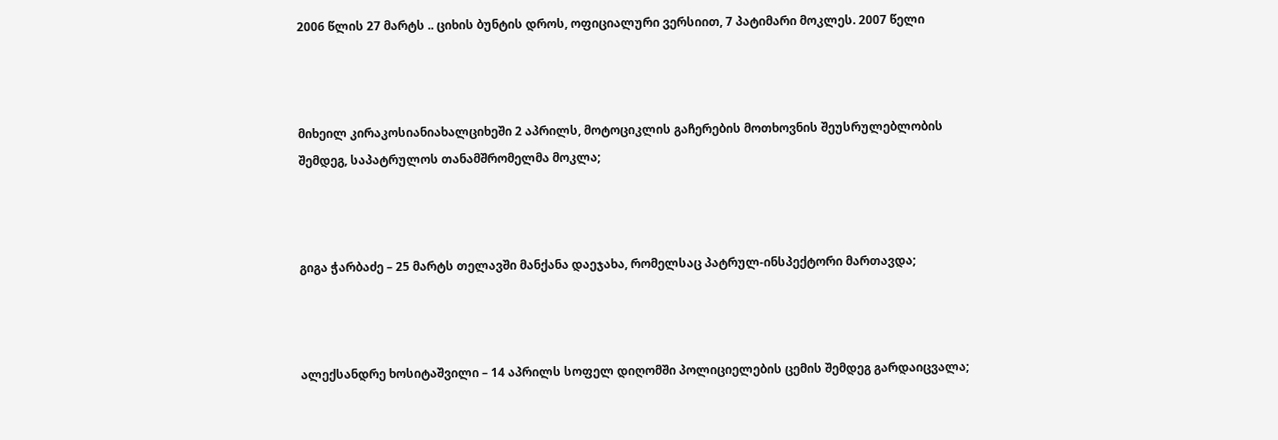2006 წლის 27 მარტს .. ციხის ბუნტის დროს, ოფიციალური ვერსიით, 7 პატიმარი მოკლეს. 2007 წელი



მიხეილ კირაკოსიანიახალციხეში 2 აპრილს, მოტოციკლის გაჩერების მოთხოვნის შეუსრულებლობის შემდეგ, საპატრულოს თანამშრომელმა მოკლა;



გიგა ჭარბაძე – 25 მარტს თელავში მანქანა დაეჯახა, რომელსაც პატრულ-ინსპექტორი მართავდა;



ალექსანდრე ხოსიტაშვილი – 14 აპრილს სოფელ დიღომში პოლიციელების ცემის შემდეგ გარდაიცვალა;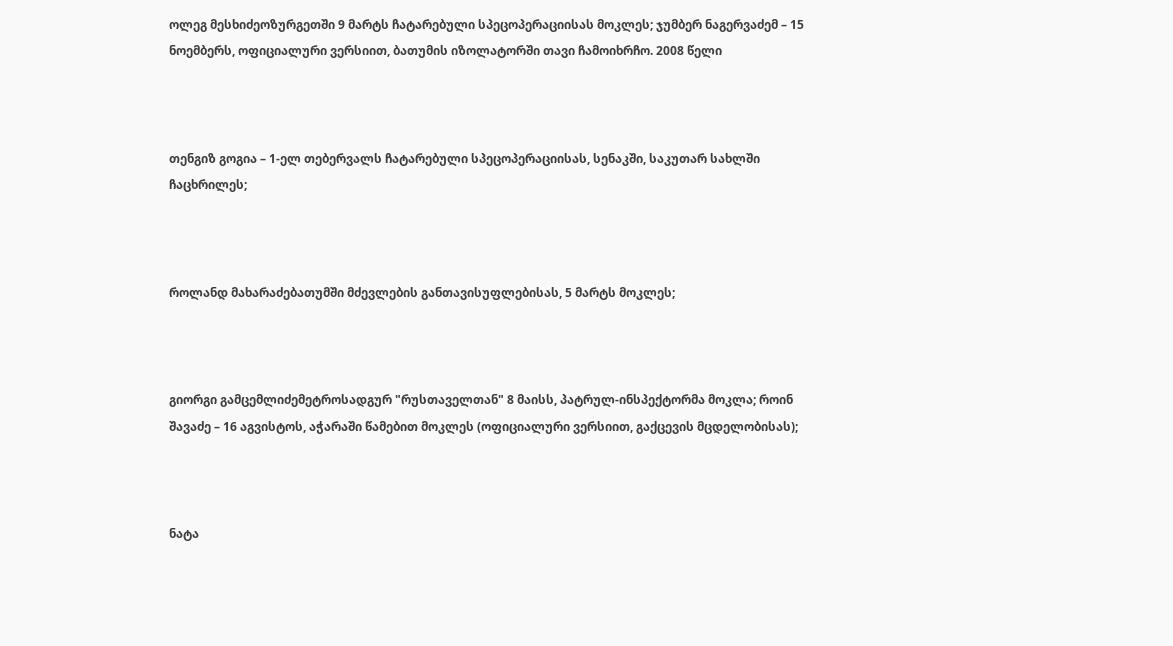ოლეგ მესხიძეოზურგეთში 9 მარტს ჩატარებული სპეცოპერაციისას მოკლეს; ჯუმბერ ნაგერვაძემ – 15 ნოემბერს, ოფიციალური ვერსიით, ბათუმის იზოლატორში თავი ჩამოიხრჩო. 2008 წელი



თენგიზ გოგია – 1-ელ თებერვალს ჩატარებული სპეცოპერაციისას, სენაკში, საკუთარ სახლში ჩაცხრილეს;



როლანდ მახარაძებათუმში მძევლების განთავისუფლებისას, 5 მარტს მოკლეს;



გიორგი გამცემლიძემეტროსადგურ "რუსთაველთან" 8 მაისს, პატრულ-ინსპექტორმა მოკლა; როინ შავაძე – 16 აგვისტოს, აჭარაში წამებით მოკლეს (ოფიციალური ვერსიით, გაქცევის მცდელობისას);



ნატა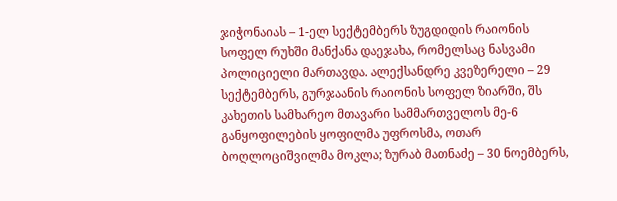ჯიჭონაიას – 1-ელ სექტემბერს ზუგდიდის რაიონის სოფელ რუხში მანქანა დაეჯახა, რომელსაც ნასვამი პოლიციელი მართავდა. ალექსანდრე კვეზერელი – 29 სექტემბერს, გურჯაანის რაიონის სოფელ ზიარში, შს კახეთის სამხარეო მთავარი სამმართველოს მე-6 განყოფილების ყოფილმა უფროსმა, ოთარ ბოღლოციშვილმა მოკლა; ზურაბ მათნაძე – 30 ნოემბერს,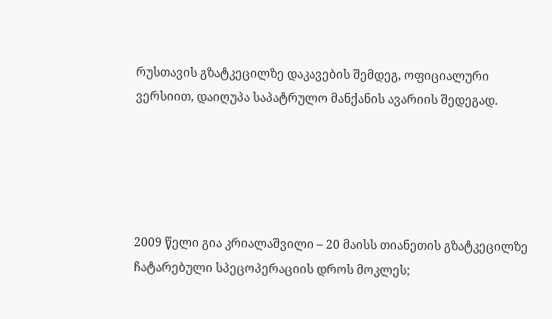რუსთავის გზატკეცილზე დაკავების შემდეგ, ოფიციალური ვერსიით, დაიღუპა საპატრულო მანქანის ავარიის შედეგად.





2009 წელი გია კრიალაშვილი – 20 მაისს თიანეთის გზატკეცილზე ჩატარებული სპეცოპერაციის დროს მოკლეს;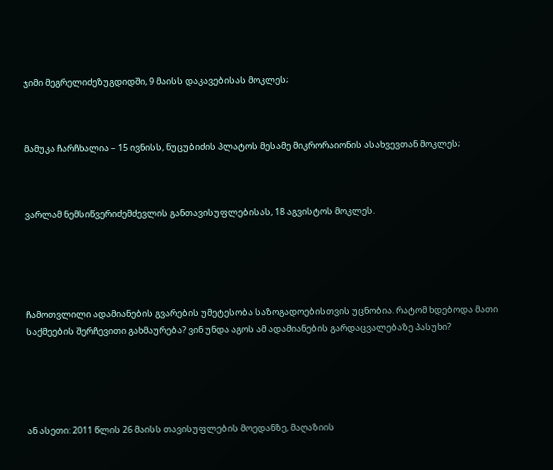ჯიმი მეგრელიძეზუგდიდში, 9 მაისს დაკავებისას მოკლეს;



მამუკა ჩარჩხალია – 15 ივნისს, ნუცუბიძის პლატოს მესამე მიკრორაიონის ასახვევთან მოკლეს;



ვარლამ ნემსიწვერიძემძევლის განთავისუფლებისას, 18 აგვისტოს მოკლეს.





ჩამოთვლილი ადამიანების გვარების უმეტესობა საზოგადოებისთვის უცნობია. რატომ ხდებოდა მათი საქმეების შერჩევითი გახმაურება? ვინ უნდა აგოს ამ ადამიანების გარდაცვალებაზე პასუხი?





ან ასეთი: 2011 წლის 26 მაისს თავისუფლების მოედანზე, მაღაზიის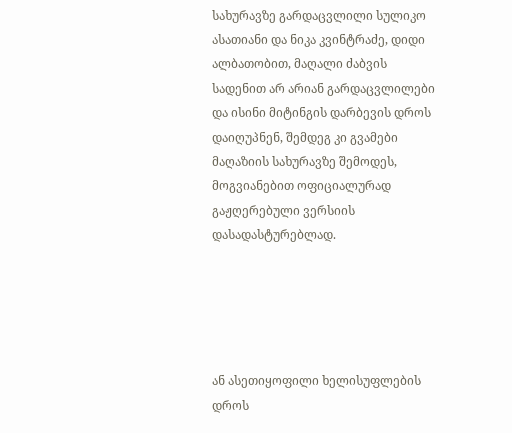სახურავზე გარდაცვლილი სულიკო ასათიანი და ნიკა კვინტრაძე, დიდი ალბათობით, მაღალი ძაბვის სადენით არ არიან გარდაცვლილები და ისინი მიტინგის დარბევის დროს დაიღუპნენ, შემდეგ კი გვამები მაღაზიის სახურავზე შემოდეს, მოგვიანებით ოფიციალურად გაჟღერებული ვერსიის დასადასტურებლად.





ან ასეთიყოფილი ხელისუფლების დროს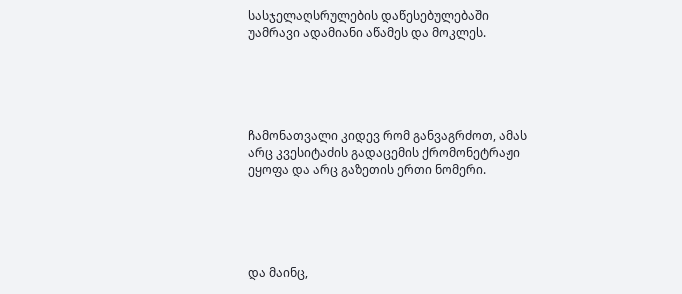სასჯელაღსრულების დაწესებულებაში უამრავი ადამიანი აწამეს და მოკლეს.





ჩამონათვალი კიდევ რომ განვაგრძოთ, ამას არც კვესიტაძის გადაცემის ქრომონეტრაჟი ეყოფა და არც გაზეთის ერთი ნომერი.





და მაინც,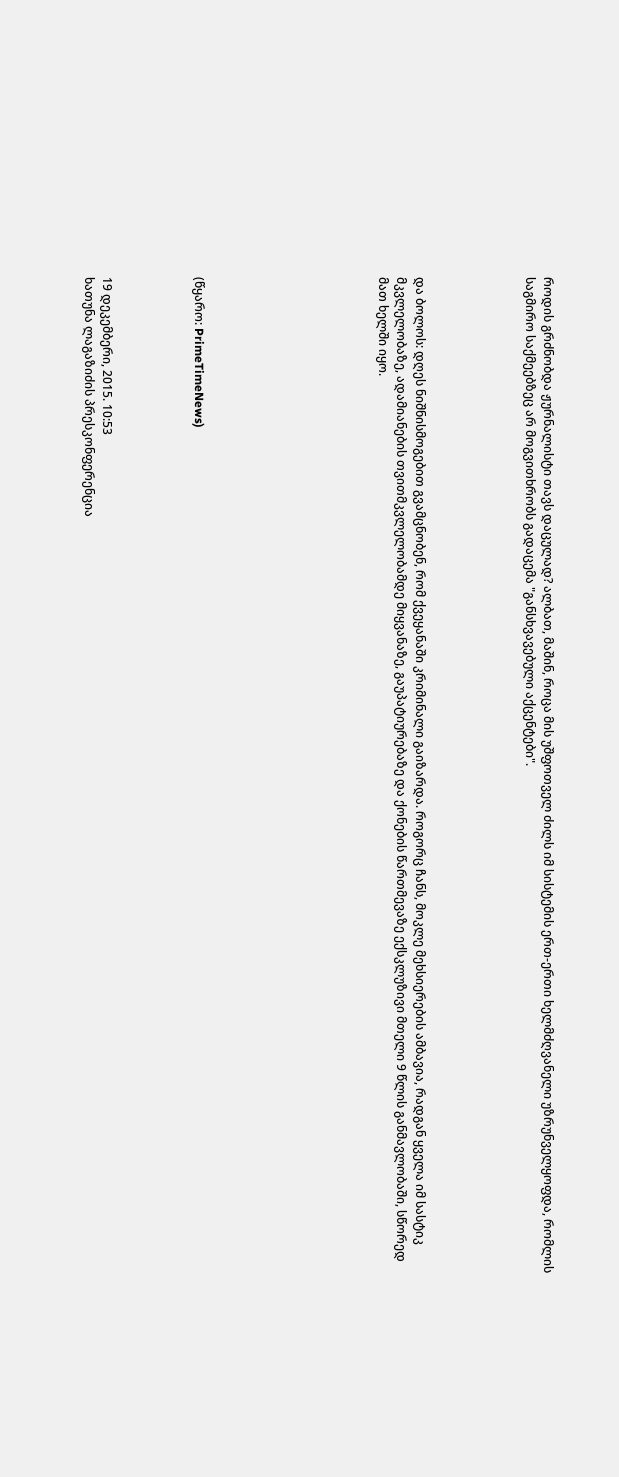როდის გრძნობდა ჟურნალისტი თავს დაცულად? ალბათ, მაშინ, როცა მის უშფოთველ ძილს იმ სისტემის ერთ-ერთი ხელმძღვანელი უზრუნველყოფდა, რომლის საგმირო საქმეებზეც არ მოგვითხრობს გადაცემა "განსხვავებული აქცენტები".





და ბოლოს: დღეს ნიშნისმოგებით გვამცნობენ, რომ ქვეყანაში კრიმინალი გაიზარდა. როგორც ჩანს, მოკლე მეხსიერების ამბავია, რადგან ყველა იმ სასტიკ მკვლელობაზე, ადამიანების თვითმკვლელობამდე მიყვანაზე, გაუპატიურებაზე და ქონების წართმევაზე ექსკლუზივი მთელი 9 წლის განმავლობაში, სწორედ მათ ხელში იყო.









(წყარო: PrimeTimeNews)




19 დეკემბერი, 2015. 10:53
ხათუნა ლაგაზიძის პრესკონფერენცია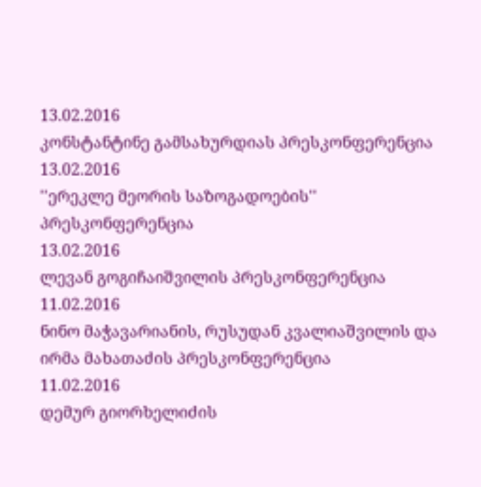13.02.2016
კონსტანტინე გამსახურდიას პრესკონფერენცია
13.02.2016
''ერეკლე მეორის საზოგადოების'' პრესკონფერენცია
13.02.2016
ლევან გოგიჩაიშვილის პრესკონფერენცია
11.02.2016
ნინო მაჭავარიანის, რუსუდან კვალიაშვილის და ირმა მახათაძის პრესკონფერენცია
11.02.2016
დემურ გიორხელიძის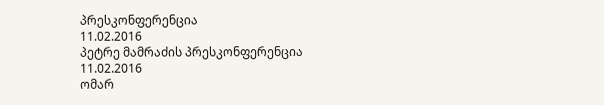პრესკონფერენცია
11.02.2016
პეტრე მამრაძის პრესკონფერენცია
11.02.2016
ომარ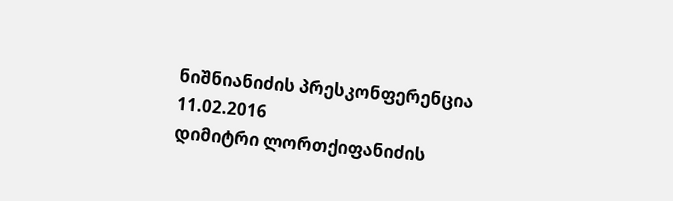ნიშნიანიძის პრესკონფერენცია
11.02.2016
დიმიტრი ლორთქიფანიძის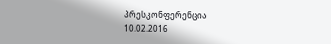პრესკონფერენცია
10.02.2016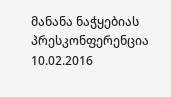მანანა ნაჭყებიას პრესკონფერენცია
10.02.2016